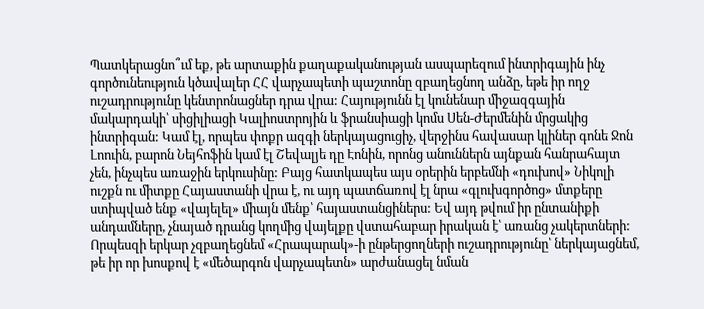Պատկերացնո՞ւմ եք, թե արտաքին քաղաքականության ասպարեզում ինտրիգային ինչ գործունեություն կծավալեր ՀՀ վարչապետի պաշտոնը զբաղեցնող անձը, եթե իր ողջ ուշադրությունը կենտրոնացներ դրա վրա: Հայությունն էլ կունենար միջազգային մակարդակի՝ սիցիլիացի Կալիոստրոյին և ֆրանսիացի կոմս Սեն-Ժերմենին մրցակից ինտրիգան: Կամ էլ, որպես փոքր ազգի ներկայացուցիչ, վերջինս հավասար կլիներ գոնե Ջոն Լոուին, բարոն Նեյհոֆին կամ էլ Շեվալյե դը Էոնին, որոնց անուններն այնքան հանրահայտ չեն, ինչպես առաջին երկուսինը: Բայց հատկապես այս օրերին երբեմնի «դուխով» Նիկոլի ուշքն ու միտքը Հայաստանի վրա է, ու այդ պատճառով էլ նրա «գլուխգործոց» մտքերը ստիպված ենք «վայելել» միայն մենք՝ հայաստանցիներս: Եվ այդ թվում իր ընտանիքի անդամները, չնայած դրանց կողմից վայելքը վստահաբար իրական է՝ առանց չակերտների:
Որպեսզի երկար չզբաղեցնեմ «Հրապարակ»-ի ընթերցողների ուշադրությունը՝ ներկայացնեմ, թե իր որ խոսքով է «մեծարգոն վարչապետն» արժանացել նման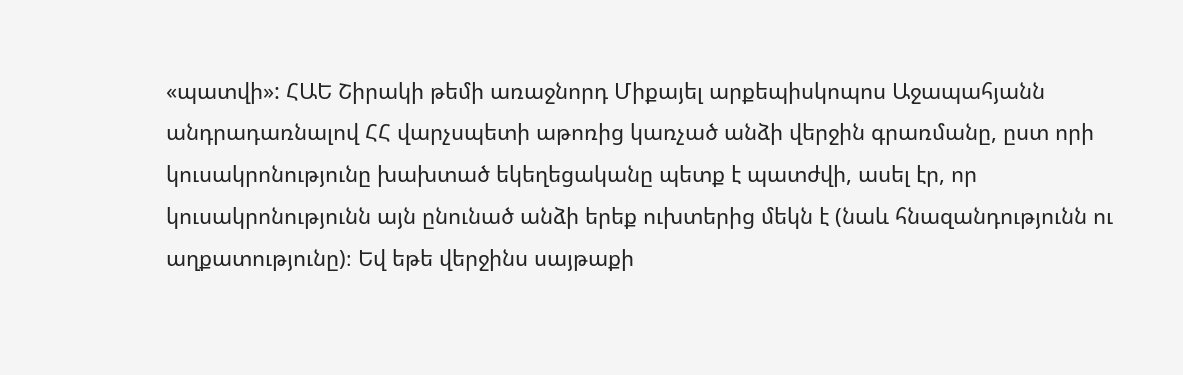«պատվի»: ՀԱԵ Շիրակի թեմի առաջնորդ Միքայել արքեպիսկոպոս Աջապահյանն անդրադառնալով ՀՀ վարչսպետի աթոռից կառչած անձի վերջին գրառմանը, ըստ որի կուսակրոնությունը խախտած եկեղեցականը պետք է պատժվի, ասել էր, որ կուսակրոնությունն այն ընունած անձի երեք ուխտերից մեկն է (նաև հնազանդությունն ու աղքատությունը)։ Եվ եթե վերջինս սայթաքի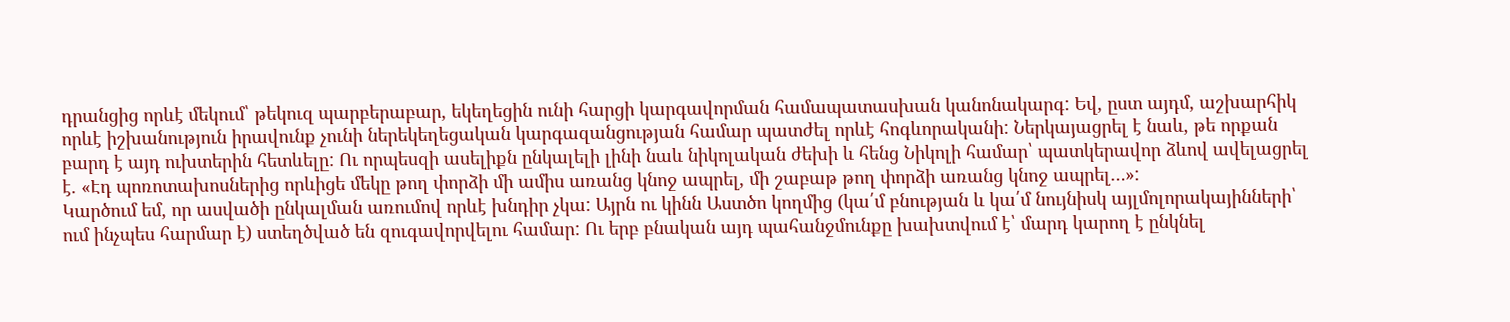դրանցից որևէ մեկում՝ թեկուզ պարբերաբար, եկեղեցին ունի հարցի կարգավորման համապատասխան կանոնակարգ: Եվ, ըստ այդմ, աշխարհիկ որևէ իշխանություն իրավունք չունի ներեկեղեցական կարգազանցության համար պատժել որևէ հոգևորականի: Ներկայացրել է նաև, թե որքան բարդ է այդ ուխտերին հետևելը: Ու որպեսզի ասելիքն ընկալելի լինի նաև նիկոլական ժեխի և հենց Նիկոլի համար՝ պատկերավոր ձևով ավելացրել է. «Էդ պոռոտախոսներից որևիցե մեկը թող փորձի մի ամիս առանց կնոջ ապրել, մի շաբաթ թող փորձի առանց կնոջ ապրել…»:
Կարծում եմ, որ ասվածի ընկալման առումով որևէ խնդիր չկա: Այրն ու կինն Աստծո կողմից (կա՛մ բնության և կա՛մ նույնիսկ այլմոլորակայինների՝ ում ինչպես հարմար է) ստեղծված են զուգավորվելու համար: Ու երբ բնական այդ պահանջմունքը խախտվում է՝ մարդ կարող է ընկնել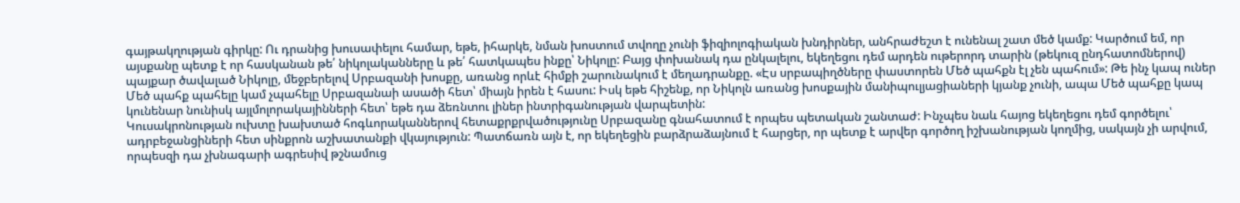գայթակղության գիրկը: Ու դրանից խուսափելու համար, եթե, իհարկե, նման խոստում տվողը չունի ֆիզիոլոգիական խնդիրներ, անհրաժեշտ է ունենալ շատ մեծ կամք: Կարծում եմ, որ այսքանը պետք է որ հասկանան թե՛ նիկոլականները և թե՛ հատկապես ինքը՝ Նիկոլը: Բայց փոխանակ դա ընկալելու, եկեղեցու դեմ արդեն ութերորդ տարին (թեկուզ ընդհատոմներով) պայքար ծավալած Նիկոլը, մեջբերելով Սրբազանի խոսքը, առանց որևէ հիմքի շարունակում է մեղադրանքը. «Էս սրբապիղծները փաստորեն Մեծ պահքն էլ չեն պահում»: Թե ինչ կապ ուներ Մեծ պահք պահելը կամ չպահելը Սրբազանաի ասածի հետ՝ միայն իրեն է հասու: Իսկ եթե հիշենք, որ Նիկոլն առանց խոսքային մանիպուլյացիաների կյանք չունի, ապա Մեծ պահքը կապ կունենար նունիսկ այլմոլորակայինների հետ՝ եթե դա ձեռնտու լիներ ինտրիգանության վարպետին:
Կուսակրոնության ուխտը խախտած հոգևորականներով հետաքրքրվածությունը Սրբազանը գնահատում է որպես պետական շանտաժ: Ինչպես նաև հայոց եկեղեցու դեմ գործելու՝ ադրբեջանցիների հետ սինքրոն աշխատանքի վկայություն: Պատճառն այն է, որ եկեղեցին բարձրաձայնում է հարցեր, որ պետք է արվեր գործող իշխանության կողմից, սակայն չի արվում, որպեսզի դա չխնագարի ագրեսիվ թշնամուց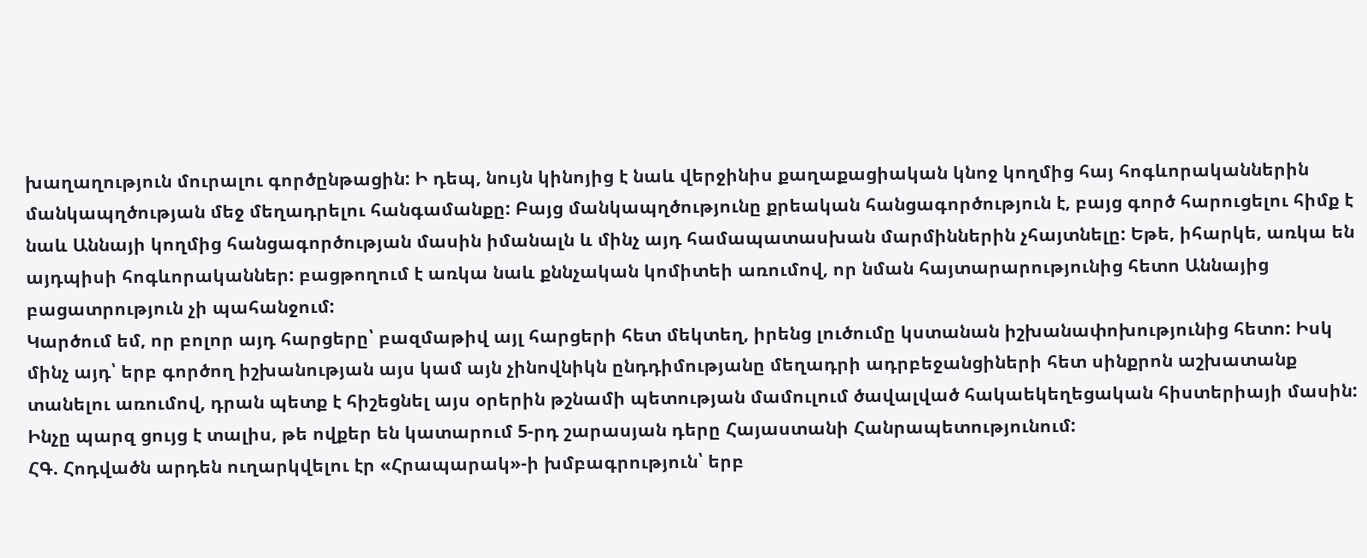խաղաղություն մուրալու գործընթացին: Ի դեպ, նույն կինոյից է նաև վերջինիս քաղաքացիական կնոջ կողմից հայ հոգևորականներին մանկապղծության մեջ մեղադրելու հանգամանքը: Բայց մանկապղծությունը քրեական հանցագործություն է, բայց գործ հարուցելու հիմք է նաև Աննայի կողմից հանցագործության մասին իմանալն և մինչ այդ համապատասխան մարմիններին չհայտնելը: Եթե, իհարկե, առկա են այդպիսի հոգևորականներ: բացթողում է առկա նաև քննչական կոմիտեի առումով, որ նման հայտարարությունից հետո Աննայից բացատրություն չի պահանջում:
Կարծում եմ, որ բոլոր այդ հարցերը՝ բազմաթիվ այլ հարցերի հետ մեկտեղ, իրենց լուծումը կստանան իշխանափոխությունից հետո: Իսկ մինչ այդ՝ երբ գործող իշխանության այս կամ այն չինովնիկն ընդդիմությանը մեղադրի ադրբեջանցիների հետ սինքրոն աշխատանք տանելու առումով, դրան պետք է հիշեցնել այս օրերին թշնամի պետության մամուլում ծավալված հակաեկեղեցական հիստերիայի մասին: Ինչը պարզ ցույց է տալիս, թե ովքեր են կատարում 5-րդ շարասյան դերը Հայաստանի Հանրապետությունում:
ՀԳ. Հոդվածն արդեն ուղարկվելու էր «Հրապարակ»-ի խմբագրություն՝ երբ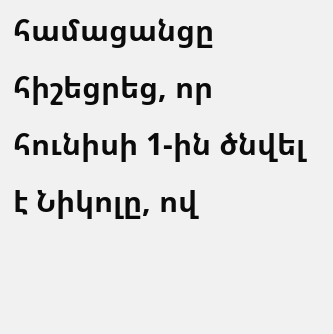համացանցը հիշեցրեց, որ հունիսի 1-ին ծնվել է Նիկոլը, ով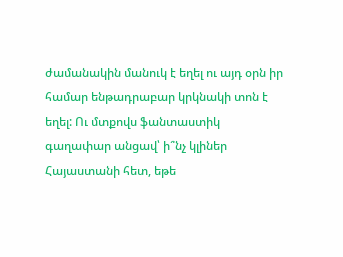ժամանակին մանուկ է եղել ու այդ օրն իր համար ենթադրաբար կրկնակի տոն է եղել: Ու մտքովս ֆանտաստիկ գաղափար անցավ՝ ի՞նչ կլիներ Հայաստանի հետ, եթե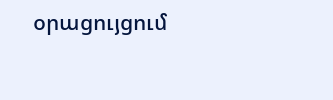օրացույցում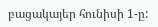բացակայեր հունիսի 1-ը: